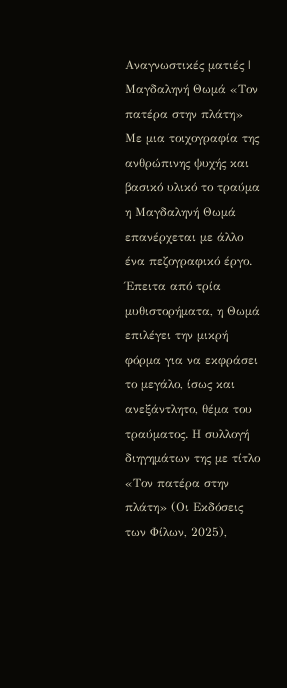Αναγνωστικές ματιές | Μαγδαληνή Θωμά «Τον πατέρα στην πλάτη»
Με μια τοιχογραφία της ανθρώπινης ψυχής και βασικό υλικό το τραύμα η Μαγδαληνή Θωμά επανέρχεται με άλλο ένα πεζογραφικό έργο. Έπειτα από τρία μυθιστορήματα, η Θωμά επιλέγει την μικρή φόρμα για να εκφράσει το μεγάλο, ίσως και ανεξάντλητο, θέμα του τραύματος. Η συλλογή διηγημάτων της με τίτλο «Τον πατέρα στην πλάτη» (Οι Εκδόσεις των Φίλων, 2025),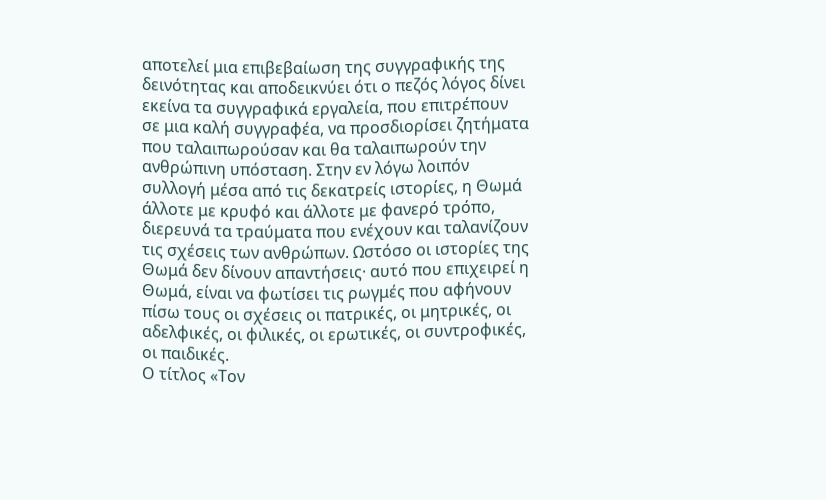αποτελεί μια επιβεβαίωση της συγγραφικής της δεινότητας και αποδεικνύει ότι ο πεζός λόγος δίνει εκείνα τα συγγραφικά εργαλεία, που επιτρέπουν σε μια καλή συγγραφέα, να προσδιορίσει ζητήματα που ταλαιπωρούσαν και θα ταλαιπωρούν την ανθρώπινη υπόσταση. Στην εν λόγω λοιπόν συλλογή μέσα από τις δεκατρείς ιστορίες, η Θωμά άλλοτε με κρυφό και άλλοτε με φανερό τρόπο, διερευνά τα τραύματα που ενέχουν και ταλανίζουν τις σχέσεις των ανθρώπων. Ωστόσο οι ιστορίες της Θωμά δεν δίνουν απαντήσεις· αυτό που επιχειρεί η Θωμά, είναι να φωτίσει τις ρωγμές που αφήνουν πίσω τους οι σχέσεις οι πατρικές, οι μητρικές, οι αδελφικές, οι φιλικές, οι ερωτικές, οι συντροφικές, οι παιδικές.
Ο τίτλος «Τον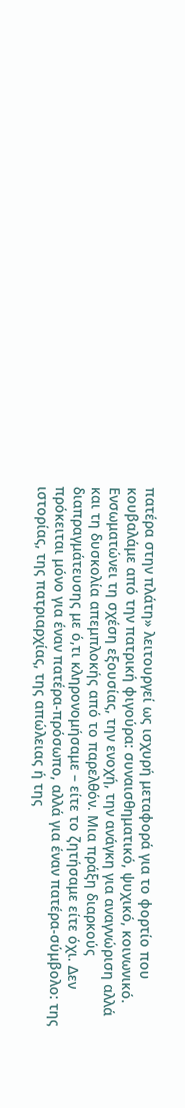πατέρα στην πλάτη» λειτουργεί ως ισχυρή μεταφορά για το φορτίο που κουβαλάμε από την πατρική φιγούρα: συναισθηματικό, ψυχικό, κοινωνικό. Ενσωματώνει τη σχέση εξουσίας, την ενοχή, την ανάγκη για αναγνώριση αλλά και τη δυσκολία απεμπλοκής από το παρελθόν. Μια πράξη διαρκούς διαπραγμάτευσης με ό,τι κληρονομήσαμε – είτε το ζητήσαμε είτε όχι. Δεν πρόκειται μόνο για έναν πατέρα-πρόσωπο, αλλά για έναν πατέρα-σύμβολο: της ιστορίας, της πατριαρχίας, της απώλειας ή της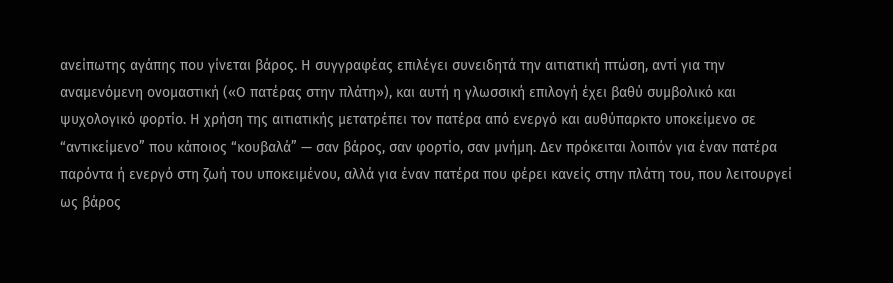ανείπωτης αγάπης που γίνεται βάρος. Η συγγραφέας επιλέγει συνειδητά την αιτιατική πτώση, αντί για την αναμενόμενη ονομαστική («Ο πατέρας στην πλάτη»), και αυτή η γλωσσική επιλογή έχει βαθύ συμβολικό και ψυχολογικό φορτίο. Η χρήση της αιτιατικής μετατρέπει τον πατέρα από ενεργό και αυθύπαρκτο υποκείμενο σε “αντικείμενο” που κάποιος “κουβαλά” — σαν βάρος, σαν φορτίο, σαν μνήμη. Δεν πρόκειται λοιπόν για έναν πατέρα παρόντα ή ενεργό στη ζωή του υποκειμένου, αλλά για έναν πατέρα που φέρει κανείς στην πλάτη του, που λειτουργεί ως βάρος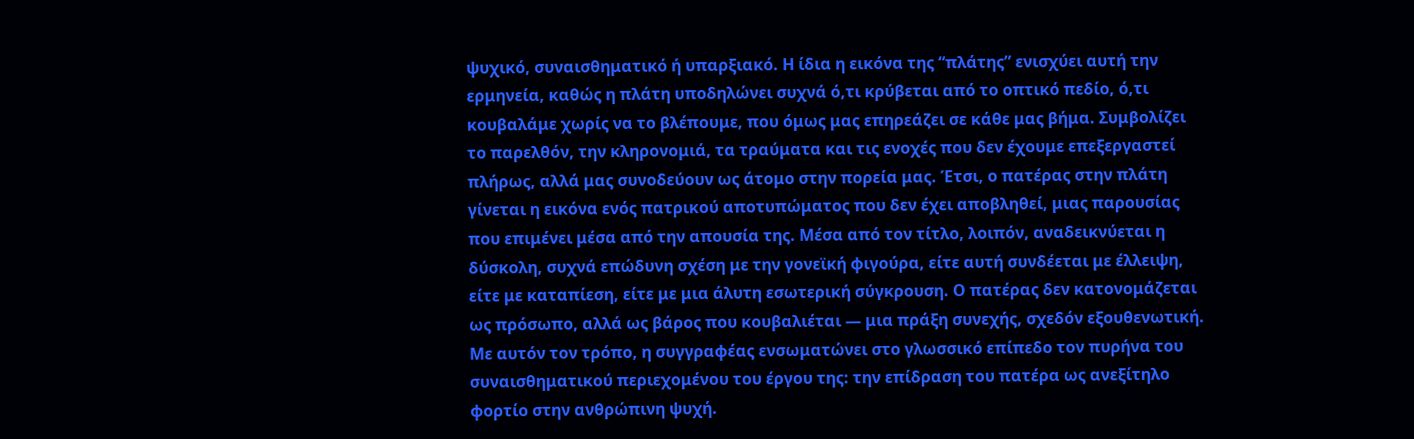ψυχικό, συναισθηματικό ή υπαρξιακό. Η ίδια η εικόνα της “πλάτης” ενισχύει αυτή την ερμηνεία, καθώς η πλάτη υποδηλώνει συχνά ό,τι κρύβεται από το οπτικό πεδίο, ό,τι κουβαλάμε χωρίς να το βλέπουμε, που όμως μας επηρεάζει σε κάθε μας βήμα. Συμβολίζει το παρελθόν, την κληρονομιά, τα τραύματα και τις ενοχές που δεν έχουμε επεξεργαστεί πλήρως, αλλά μας συνοδεύουν ως άτομο στην πορεία μας. Έτσι, ο πατέρας στην πλάτη γίνεται η εικόνα ενός πατρικού αποτυπώματος που δεν έχει αποβληθεί, μιας παρουσίας που επιμένει μέσα από την απουσία της. Μέσα από τον τίτλο, λοιπόν, αναδεικνύεται η δύσκολη, συχνά επώδυνη σχέση με την γονεϊκή φιγούρα, είτε αυτή συνδέεται με έλλειψη, είτε με καταπίεση, είτε με μια άλυτη εσωτερική σύγκρουση. Ο πατέρας δεν κατονομάζεται ως πρόσωπο, αλλά ως βάρος που κουβαλιέται — μια πράξη συνεχής, σχεδόν εξουθενωτική. Με αυτόν τον τρόπο, η συγγραφέας ενσωματώνει στο γλωσσικό επίπεδο τον πυρήνα του συναισθηματικού περιεχομένου του έργου της: την επίδραση του πατέρα ως ανεξίτηλο φορτίο στην ανθρώπινη ψυχή.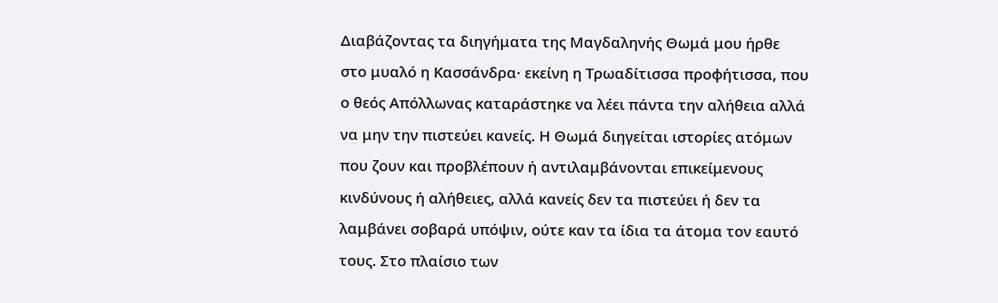Διαβάζοντας τα διηγήματα της Μαγδαληνής Θωμά μου ήρθε στο μυαλό η Κασσάνδρα· εκείνη η Τρωαδίτισσα προφήτισσα, που ο θεός Απόλλωνας καταράστηκε να λέει πάντα την αλήθεια αλλά να μην την πιστεύει κανείς. Η Θωμά διηγείται ιστορίες ατόμων που ζουν και προβλέπουν ή αντιλαμβάνονται επικείμενους κινδύνους ή αλήθειες, αλλά κανείς δεν τα πιστεύει ή δεν τα λαμβάνει σοβαρά υπόψιν, ούτε καν τα ίδια τα άτομα τον εαυτό τους. Στο πλαίσιο των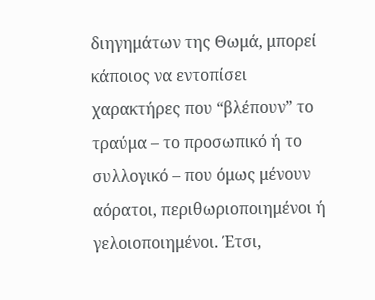διηγημάτων της Θωμά, μπορεί κάποιος να εντοπίσει χαρακτήρες που “βλέπουν” το τραύμα – το προσωπικό ή το συλλογικό – που όμως μένουν αόρατοι, περιθωριοποιημένοι ή γελοιοποιημένοι. Έτσι,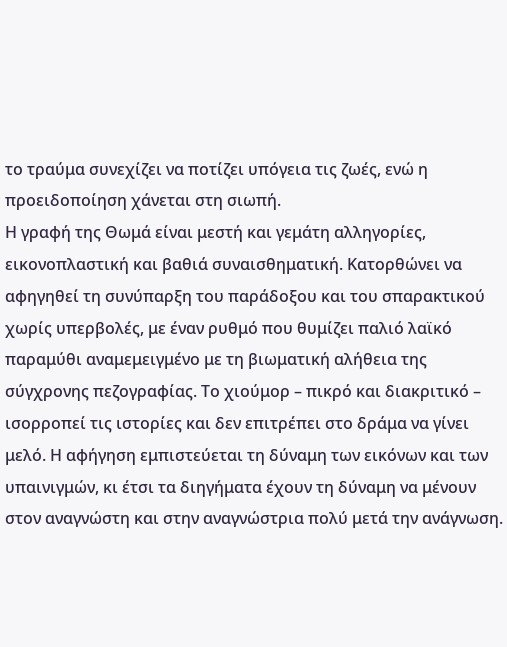το τραύμα συνεχίζει να ποτίζει υπόγεια τις ζωές, ενώ η προειδοποίηση χάνεται στη σιωπή.
Η γραφή της Θωμά είναι μεστή και γεμάτη αλληγορίες, εικονοπλαστική και βαθιά συναισθηματική. Κατορθώνει να αφηγηθεί τη συνύπαρξη του παράδοξου και του σπαρακτικού χωρίς υπερβολές, με έναν ρυθμό που θυμίζει παλιό λαϊκό παραμύθι αναμεμειγμένο με τη βιωματική αλήθεια της σύγχρονης πεζογραφίας. Το χιούμορ – πικρό και διακριτικό – ισορροπεί τις ιστορίες και δεν επιτρέπει στο δράμα να γίνει μελό. Η αφήγηση εμπιστεύεται τη δύναμη των εικόνων και των υπαινιγμών, κι έτσι τα διηγήματα έχουν τη δύναμη να μένουν στον αναγνώστη και στην αναγνώστρια πολύ μετά την ανάγνωση.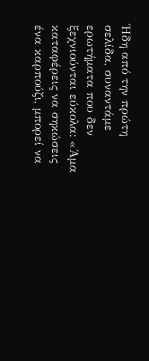Ήδη από την πρώτη σελίδα, συναντάμε ερωτήματα που δεν ξεχνιούνται εύκολα: «Άμα καταφέρεις να σηκώσεις ένα καρπούζι, μπορεί να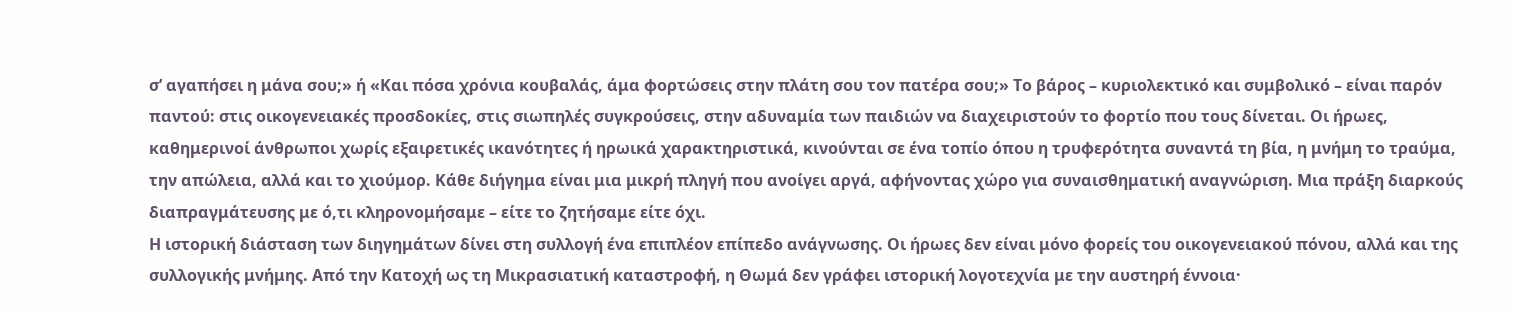σ’ αγαπήσει η μάνα σου;» ή «Και πόσα χρόνια κουβαλάς, άμα φορτώσεις στην πλάτη σου τον πατέρα σου;» Το βάρος – κυριολεκτικό και συμβολικό – είναι παρόν παντού: στις οικογενειακές προσδοκίες, στις σιωπηλές συγκρούσεις, στην αδυναμία των παιδιών να διαχειριστούν το φορτίο που τους δίνεται. Οι ήρωες, καθημερινοί άνθρωποι χωρίς εξαιρετικές ικανότητες ή ηρωικά χαρακτηριστικά, κινούνται σε ένα τοπίο όπου η τρυφερότητα συναντά τη βία, η μνήμη το τραύμα, την απώλεια, αλλά και το χιούμορ. Κάθε διήγημα είναι μια μικρή πληγή που ανοίγει αργά, αφήνοντας χώρο για συναισθηματική αναγνώριση. Μια πράξη διαρκούς διαπραγμάτευσης με ό,τι κληρονομήσαμε – είτε το ζητήσαμε είτε όχι.
Η ιστορική διάσταση των διηγημάτων δίνει στη συλλογή ένα επιπλέον επίπεδο ανάγνωσης. Οι ήρωες δεν είναι μόνο φορείς του οικογενειακού πόνου, αλλά και της συλλογικής μνήμης. Από την Κατοχή ως τη Μικρασιατική καταστροφή, η Θωμά δεν γράφει ιστορική λογοτεχνία με την αυστηρή έννοια·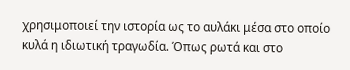χρησιμοποιεί την ιστορία ως το αυλάκι μέσα στο οποίο κυλά η ιδιωτική τραγωδία. Όπως ρωτά και στο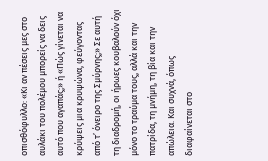οπισθόφυλλο: «Κι αν πέσεις μες στο αυλάκι του πολέμου μπορείς να δεις αυτό που αγαπάς;» ή «Πώς γίνεται να κρύψεις μια κρυψώνα, φεύγοντας από τ’ όνειρο της Σμύρνης;» Σε αυτή τη διαδρομή, οι ήρωες κουβαλούν όχι μόνο το τραύμα τους, αλλά και την πατρίδα, τη μνήμη, τη βία και την απώλεια. Και συχνά, όπως διαφαίνεται στο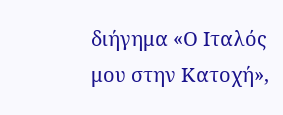διήγημα «Ο Ιταλός μου στην Κατοχή»,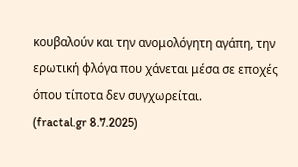κουβαλούν και την ανομολόγητη αγάπη, την ερωτική φλόγα που χάνεται μέσα σε εποχές όπου τίποτα δεν συγχωρείται.
(fractal.gr 8.7.2025)